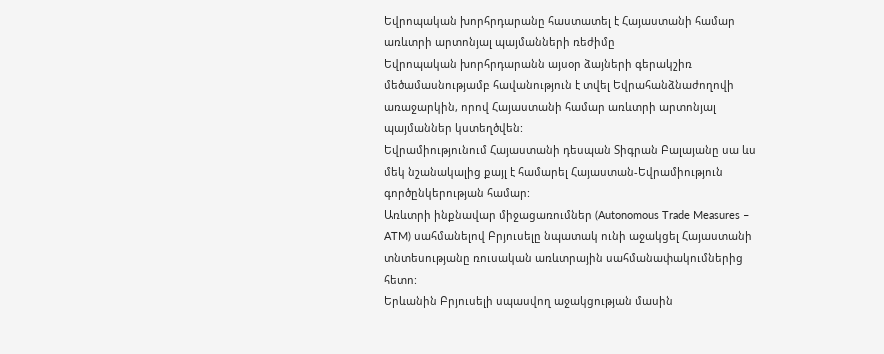Եվրոպական խորհրդարանը հաստատել է Հայաստանի համար առևտրի արտոնյալ պայմանների ռեժիմը
Եվրոպական խորհրդարանն այսօր ձայների գերակշիռ մեծամասնությամբ հավանություն է տվել Եվրահանձնաժողովի առաջարկին, որով Հայաստանի համար առևտրի արտոնյալ պայմաններ կստեղծվեն:
Եվրամիությունում Հայաստանի դեսպան Տիգրան Բալայանը սա ևս մեկ նշանակալից քայլ է համարել Հայաստան-Եվրամիություն գործընկերության համար:
Առևտրի ինքնավար միջացառումներ (Autonomous Trade Measures – ATM) սահմանելով Բրյուսելը նպատակ ունի աջակցել Հայաստանի տնտեսությանը ռուսական առևտրային սահմանափակումներից հետո:
Երևանին Բրյուսելի սպասվող աջակցության մասին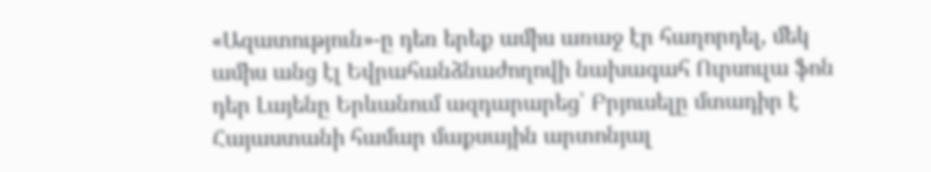«Ազատություն»-ը դեռ երեք ամիս առաջ էր հաղորդել, մեկ ամիս անց էլ Եվրահանձնաժողովի նախագահ Ուրսուլա ֆոն դեր Լայենը Երևանում ազդարարեց՝ Բրյուսելը մտադիր է Հայաստանի համար մաքսային արտոնյալ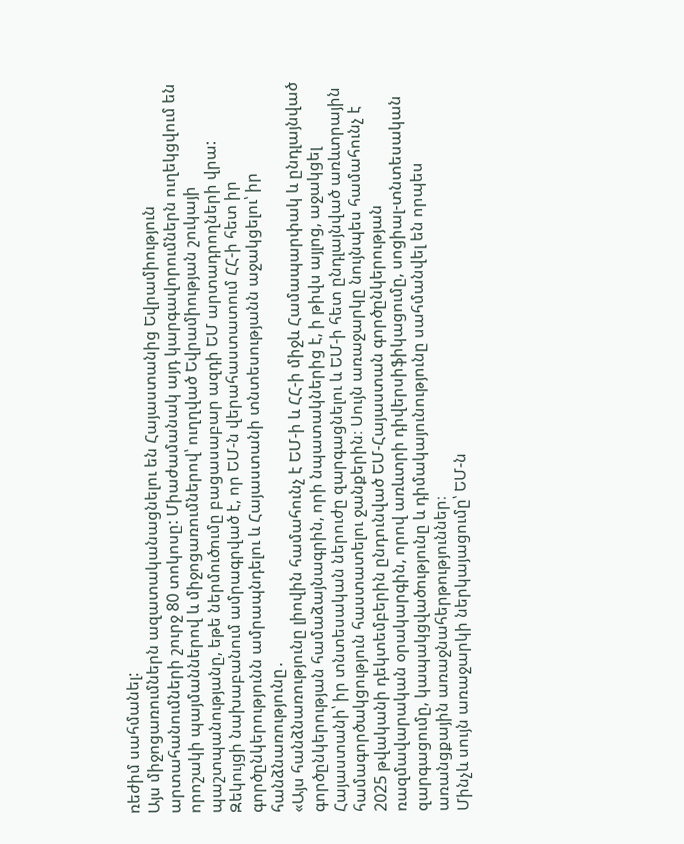ռեժիմ սահմանել:
Այս միջոցառումներն ազատականացնելու են Հայաստանից Եվրամիություն արտահանումների շուրջ 80 տոկոսը: Միաժամանակ այդ կարգավորումներն ուղեկցվում են որոշակի պայմաններով և միջոցառումներով՝ ուղղված Եվրամիության շուկայի պաշտպանությանը, եթե ներմուծումը բացասաբար ազդի ԵՄ արտադրողների վրա:
Զեկույցի նախաբանում ամրագրված է, որ ԵՄ-ն վերահաստատում ՀՀ-ի հետ իր գործընկերությունն ամրապնդելու և Հայաստանի տնտեսությանն աջակցելու՝ իր հանձնառությունը․
«Այս հանձնառությունը լիովին համահունչ է ԵՄ-ի և ՀՀ-ի միջև Համապարփակ և ընդլայնված գործընկերության համաձայնագրին, որի նպատակներից է, ի թիվս այլոց, աջակցել Հայաստանի՝ իր տնտեսական ներուժը զարգացնելու և ԵՄ-ի հետ ընդլայնված առևտրային համագործակցություն հաստատելու ջանքերին։ Սույն առաջարկը նույնպես համահունչ է 2025 թվականի դեկտեմբերին ընդունված ԵՄ-Հայաստան գործընկերության ռազմավարական օրակարգին, որով առևտրի դիվերսիֆիկացումը, սոցիալ-տնտեսական զարգացումը, կապակցվածությունը և դիմակայունությունը սահմանվել են որպես առանցքային առաջնահերթություններ։
Մինչև սույն առաջարկի ներկայացումը՝ ԵՄ-ն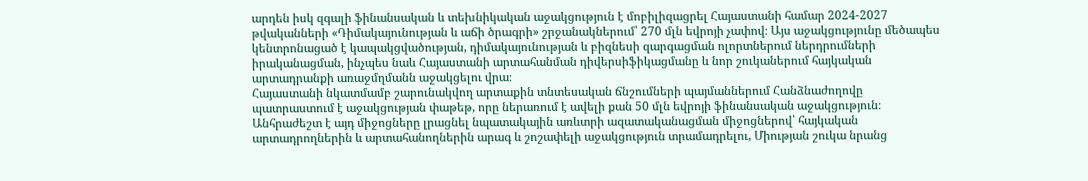արդեն իսկ զգալի ֆինանսական և տեխնիկական աջակցություն է մոբիլիզացրել Հայաստանի համար 2024-2027 թվականների «Դիմակայունության և աճի ծրագրի» շրջանակներում՝ 270 մլն եվրոյի չափով։ Այս աջակցությունը մեծապես կենտրոնացած է կապակցվածության, դիմակայունության և բիզնեսի զարգացման ոլորտներում ներդրումների իրականացման, ինչպես նաև Հայաստանի արտահանման դիվերսիֆիկացմանը և նոր շուկաներում հայկական արտադրանքի առաջմղմանն աջակցելու վրա։
Հայաստանի նկատմամբ շարունակվող արտաքին տնտեսական ճնշումների պայմաններում Հանձնաժողովը պատրաստում է աջակցության փաթեթ, որը ներառում է ավելի քան 50 մլն եվրոյի ֆինանսական աջակցություն։ Անհրաժեշտ է այդ միջոցները լրացնել նպատակային առևտրի ազատականացման միջոցներով՝ հայկական արտադրողներին և արտահանողներին արագ և շոշափելի աջակցություն տրամադրելու, Միության շուկա նրանց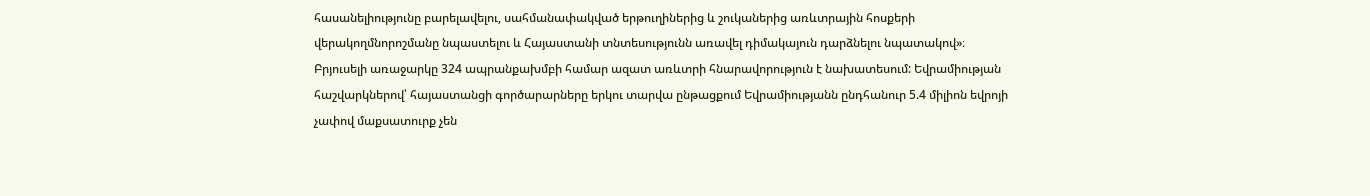հասանելիությունը բարելավելու, սահմանափակված երթուղիներից և շուկաներից առևտրային հոսքերի վերակողմնորոշմանը նպաստելու և Հայաստանի տնտեսությունն առավել դիմակայուն դարձնելու նպատակով»։
Բրյուսելի առաջարկը 324 ապրանքախմբի համար ազատ առևտրի հնարավորություն է նախատեսում: Եվրամիության հաշվարկներով՝ հայաստանցի գործարարները երկու տարվա ընթացքում Եվրամիությանն ընդհանուր 5.4 միլիոն եվրոյի չափով մաքսատուրք չեն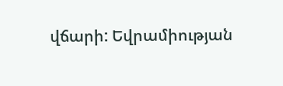վճարի: Եվրամիության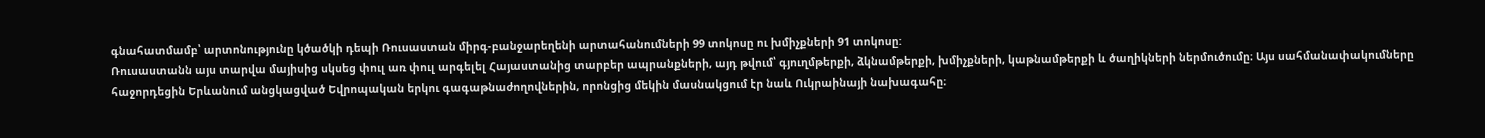գնահատմամբ՝ արտոնությունը կծածկի դեպի Ռուսաստան միրգ-բանջարեղենի արտահանումների 99 տոկոսը ու խմիչքների 91 տոկոսը:
Ռուսաստանն այս տարվա մայիսից սկսեց փուլ առ փուլ արգելել Հայաստանից տարբեր ապրանքների, այդ թվում՝ գյուղմթերքի, ձկնամթերքի, խմիչքների, կաթնամթերքի և ծաղիկների ներմուծումը։ Այս սահմանափակումները հաջորդեցին Երևանում անցկացված Եվրոպական երկու գագաթնաժողովներին, որոնցից մեկին մասնակցում էր նաև Ուկրաինայի նախագահը։